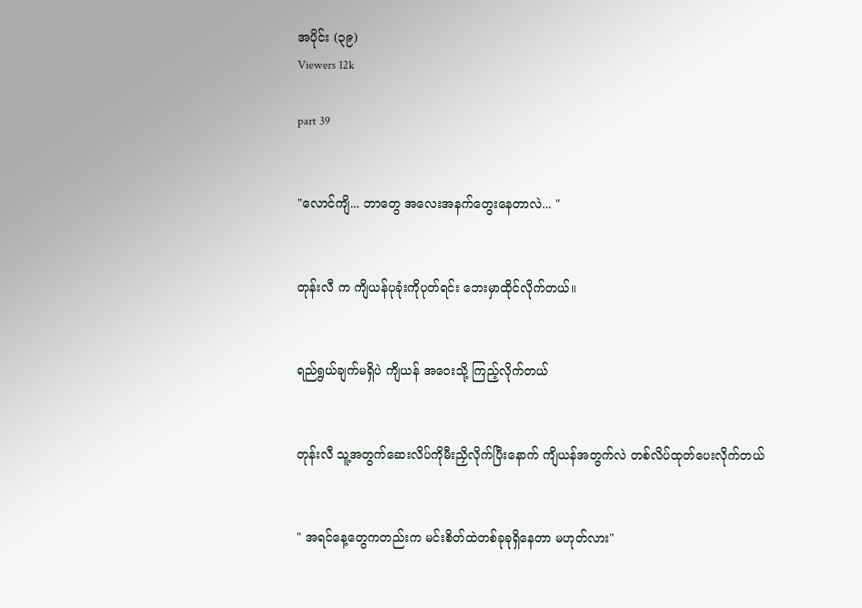အပိုင်း (၃၉)
Viewers 12k

part 39


"လောင်ကျိ... ဘာတွေ အလေးအနက်တွေးနေတာလဲ... "


တုန်းလီ က ကျိယန်ပုခုံးကိုပုတ်ရင်း ဘေးမှာထိုင်လိုက်တယ်။


ရည်ရွယ်ချက်မရှိပဲ ကျိယန် အဝေးသို့ ကြည့်လိုက်တယ်


တုန်းလီ သူ့အတွက်ဆေးလိပ်ကိုမီးညှိလိုက်ပြီးနောက် ကျိယန်အတွက်လဲ တစ်လိပ်ထုတ်ပေးလိုက်တယ်


" အရင်နေ့တွေကတည်းက မင်းစိတ်ထဲတစ်ခုခုရှိနေတာ မဟုတ်လား"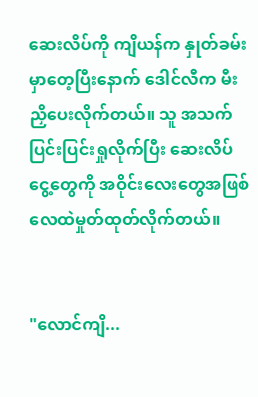ဆေးလိပ်ကို ကျိယန်က နှုတ်ခမ်းမှာတေ့ပြီးနောက် ဒေါင်လီက မီးညှိပေးလိုက်တယ်။ သူ အသက်ပြင်းပြင်းရှုလိုက်ပြီး ဆေးလိပ်ငွေ့တွေကို အဝိုင်းလေးတွေအဖြစ် လေထဲမှုတ်ထုတ်လိုက်တယ်။


"လောင်ကျိ...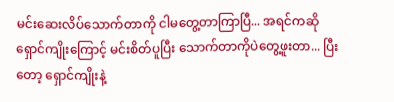မင်းဆေးလိပ်သောက်တာကို ငါမတွေ့တာကြာပြီ... အရင်ကဆို ရှောင်ကျိုးကြောင့် မင်းစိတ်ပူပြီး သောက်တာကိုပဲတွေ့ဖူးတာ... ပြီးတော့ ရှောင်ကျိုးနဲ့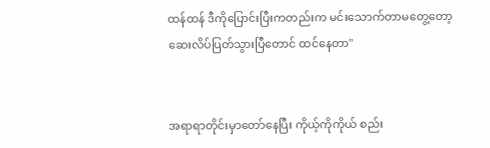ထန်ထန် ဒီကိုပြောင်းပြီးကတည်းက မင်းသောက်တာမတွေ့တော့ ဆေးလိပ်ပြတ်သွားပြီတောင် ထင်နေတာ"


အရာရာတိုင်းမှာတော်နေပြီး ကိုယ့်ကိုကိုယ် စည်း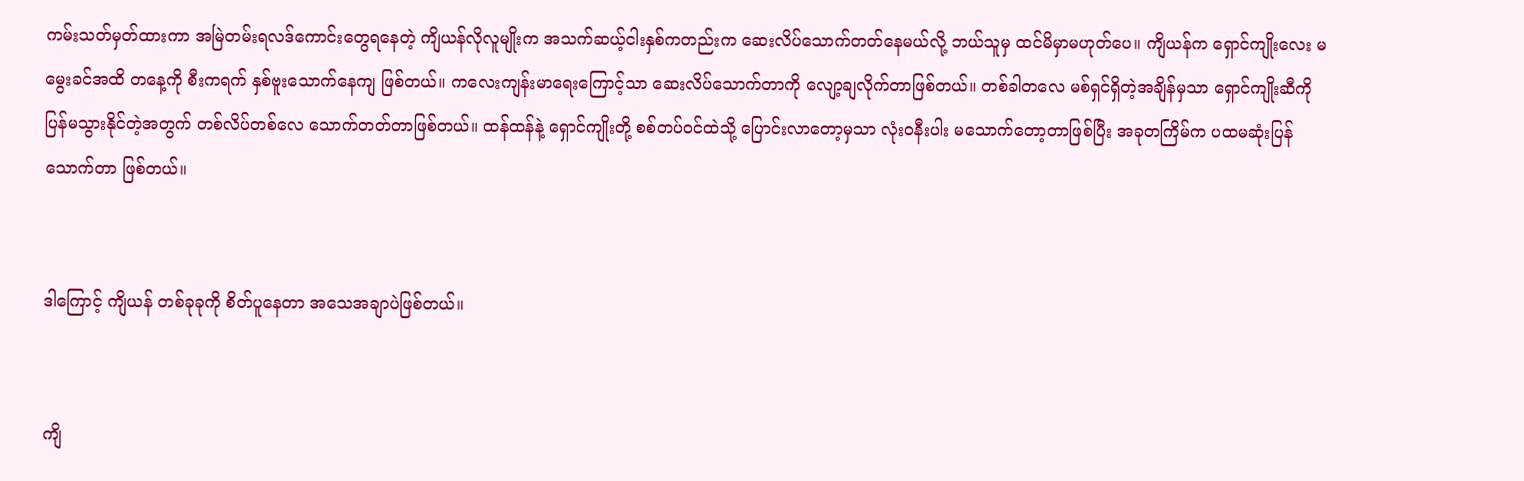ကမ်းသတ်မှတ်ထားကာ အမြဲတမ်းရလဒ်ကောင်းတွေရနေတဲ့ ကျိယန်လိုလူမျိုးက အသက်ဆယ့်ငါးနှစ်ကတည်းက ဆေးလိပ်သောက်တတ်နေမယ်လို့ ဘယ်သူမှ ထင်မိမှာမဟုတ်ပေ။ ကျိယန်က ရှောင်ကျိုးလေး မမွေးခင်အထိ တနေ့ကို စီးကရက် နှစ်ဗူးသောက်နေကျ ဖြစ်တယ်။ ကလေးကျန်းမာရေးကြောင့်သာ ဆေးလိပ်သောက်တာကို လျော့ချလိုက်တာဖြစ်တယ်။ တစ်ခါတလေ မစ်ရှင်ရှိတဲ့အချိန်မှသာ ရှောင်ကျိုးဆီကိုပြန်မသွားနိုင်တဲ့အတွက် တစ်လိပ်တစ်လေ သောက်တတ်တာဖြစ်တယ်။ ထန်ထန်နဲ့ ရှောင်ကျိုးတို့ စစ်တပ်ဝင်ထဲသို့ ပြောင်းလာတော့မှသာ လုံးဝနီးပါး မသောက်တော့တာဖြစ်ပြီး အခုတကြိမ်က ပထမဆုံးပြန်သောက်တာ ဖြစ်တယ်။


ဒါကြောင့် ကျိယန် တစ်ခုခုကို စိတ်ပူနေတာ အသေအချာပဲဖြစ်တယ်။


ကျိ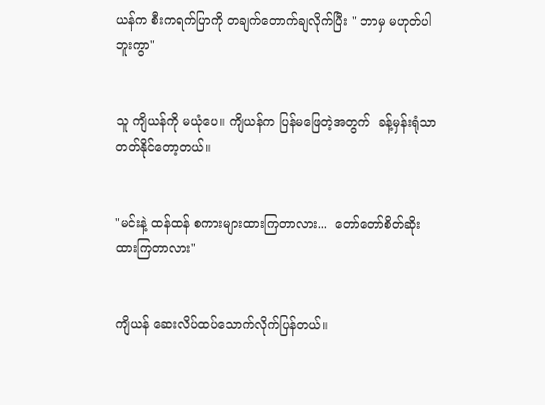ယန်က စီးကရက်ပြာကို တချက်တောက်ချလိုက်ပြီး " ဘာမှ မဟုတ်ပါဘူးကွာ"


သူ ကျိယန်ကို မယုံပေ။ ကျိယန်က ပြန်မဖြေတဲ့အတွက်  ခန့်မှန်းရုံသာ တတ်နိုင်တော့တယ်။


"မင်းနဲ့ ထန်ထန် စကားများထားကြတာလား...  တော်တော်စိတ်ဆိုး ထားကြတာလား"


ကျိယန် ဆေးလိပ်ထပ်သောက်လိုက်ပြန်တယ်။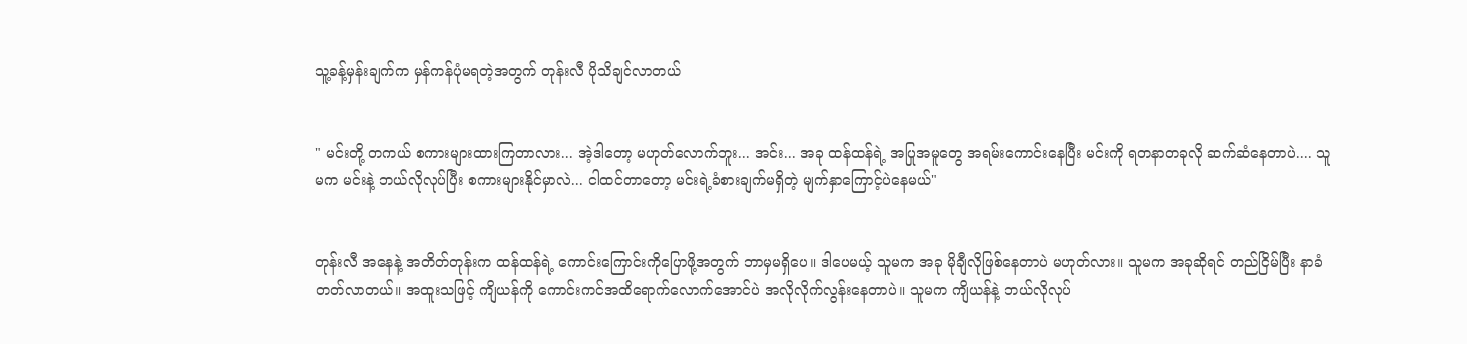သူ့ခန့်မှန်းချက်က မှန်ကန်ပုံမရတဲ့အတွက် တုန်းလီ ပိုသိချင်လာတယ်


" မင်းတို့ တကယ် စကားများထားကြတာလား... အဲ့ဒါတော့ မဟုတ်လောက်ဘူး... အင်း... အခု ထန်ထန်ရဲ့ အပြုအမူတွေ အရမ်းကောင်းနေပြီး မင်းကို ရတနာတခုလို ဆက်ဆံနေတာပဲ.... သူမက မင်းနဲ့ ဘယ်လိုလုပ်ပြီး စကားများနိုင်မှာလဲ... ငါထင်တာတော့ မင်းရဲ့ခံစားချက်မရှိတဲ့ မျက်နှာကြောင့်ပဲနေမယ်"


တုန်းလီ အနေနဲ့ အတိတ်တုန်းက ထန်ထန်ရဲ့ ကောင်းကြောင်းကိုပြောဖို့အတွက် ဘာမှမရှိပေ။ ဒါပေမယ့် သူမက အခု မိုချီလိုဖြစ်နေတာပဲ မဟုတ်လား။ သူမက အခုဆိုရင် တည်ငြိမ်ပြီး နာခံတတ်လာတယ်။ အထူးသဖြင့် ကျိယန်ကို ကောင်းကင်အထိရောက်လောက်အောင်ပဲ အလိုလိုက်လွန်းနေတာပဲ။ သူမက ကျိယန်နဲ့ ဘယ်လိုလုပ်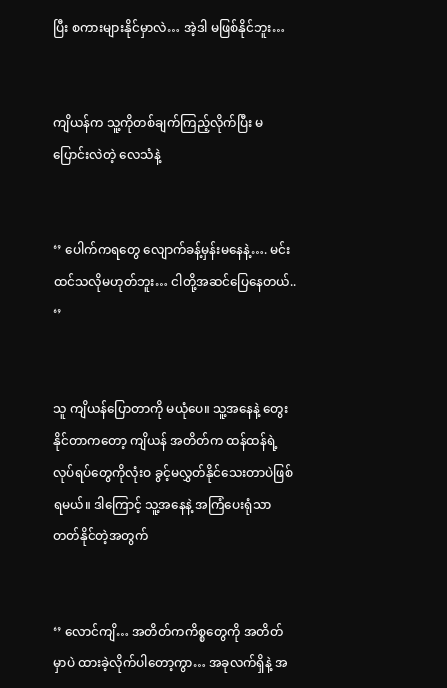ပြီး စကားများနိုင်မှာလဲ… အဲ့ဒါ မဖြစ်နိုင်ဘူး…


ကျိယန်က သူ့ကိုတစ်ချက်ကြည့်လိုက်ပြီး မပြောင်းလဲတဲ့ လေသံနဲ့


‘’ ပေါက်ကရတွေ လျောက်ခန့်မှန်းမနေနဲ့…. မင်းထင်သလိုမဟုတ်ဘူး… ငါတို့အဆင်ပြေနေတယ်.. ‘’


သူ ကျိယန်ပြောတာကို မယုံပေ။ သူ့အနေနဲ့ တွေးနိုင်တာကတော့ ကျိယန် အတိတ်က ထန်ထန်ရဲ့ လုပ်ရပ်တွေကိုလုံးဝ ခွင့်မလွှတ်နိုင်သေးတာပဲဖြစ်ရမယ်။ ဒါကြောင့် သူ့အနေနဲ့ အကြံပေးရုံသာ တတ်နိုင်တဲ့အတွက်


‘’ လောင်ကျိ… အတိတ်ကကိစ္စတွေကို အတိတ်မှာပဲ ထားခဲ့လိုက်ပါတော့ကွာ… အခုလက်ရှိနဲ့ အ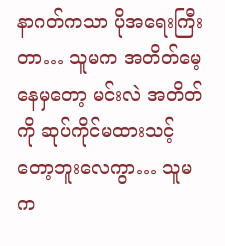နာဂတ်ကသာ ပိုအရေးကြီးတာ… သူမက အတိတ်မေ့နေမှတော့ မင်းလဲ အတိတ်ကို ဆုပ်ကိုင်မထားသင့်တော့ဘူးလေကွာ… သူမက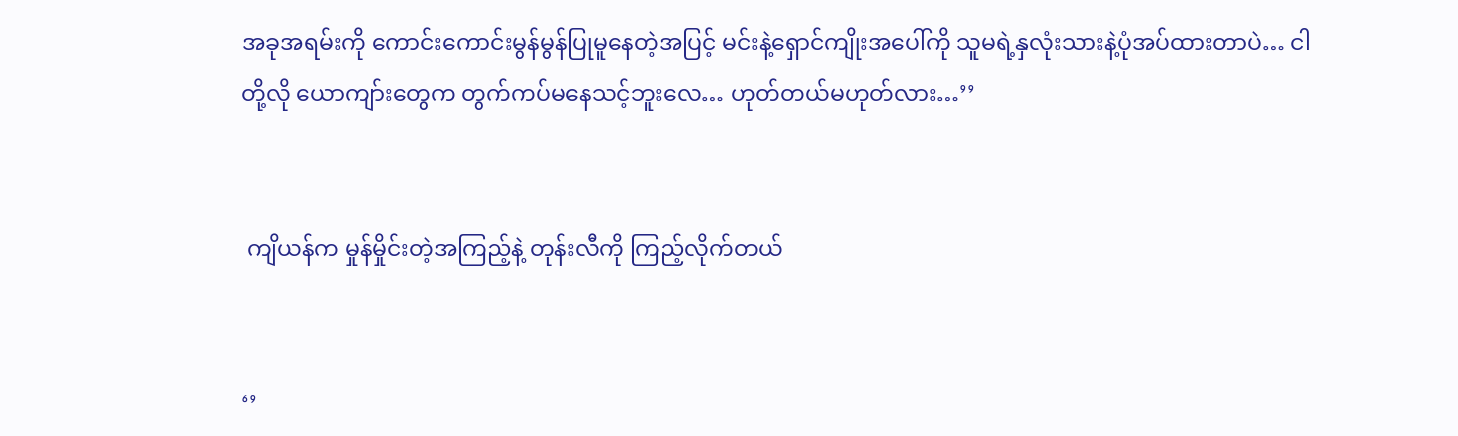အခုအရမ်းကို ကောင်းကောင်းမွန်မွန်ပြုမူနေတဲ့အပြင့် မင်းနဲ့ရှောင်ကျိုးအပေါ်ကို သူမရဲ့နှလုံးသားနဲ့ပုံအပ်ထားတာပဲ… ငါတို့လို ယောကျာ်းတွေက တွက်ကပ်မနေသင့်ဘူးလေ… ဟုတ်တယ်မဟုတ်လား…’’


 ကျိယန်က မှုန်မှိုင်းတဲ့အကြည့်နဲ့ တုန်းလီကို ကြည့်လိုက်တယ်


‘’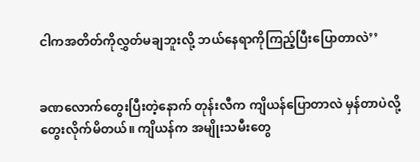ငါကအတိတ်ကိုလွှတ်မချဘူးလို့ ဘယ်နေရာကိုကြည့်ပြီးပြောတာလဲ’’


ခဏလောက်တွေးပြီးတဲ့နောက် တုန်းလီက ကျိယန်ပြောတာလဲ မှန်တာပဲလို့ တွေးလိုက်မိတယ်။ ကျိယန်က အမျိုးသမီးတွေ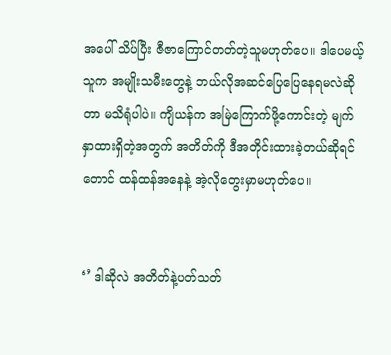အပေါ် သိပ်ပြီး ဇီဇာကြောင်တတ်တဲ့သူမဟုတ်ပေ။ ဒါပေမယ့် သူက အမျိုးသမီးတွေနဲ့ ဘယ်လိုအဆင်ပြေပြေနေရမလဲဆိုတာ မသိရုံပါပဲ။ ကျိယန်က အမြဲကြောက်ဖို့ကောင်းတဲ့ မျက်နှာထားရှိတဲ့အတွက် အတိတ်ကို ဒီအတိုင်းထားခဲ့တယ်ဆိုရင်တောင် ထန်ထန်အနေနဲ့ အဲ့လိုတွေးမှာမဟုတ်ပေ။


‘’ ဒါဆိုလဲ အတိတ်နဲ့ပတ်သတ်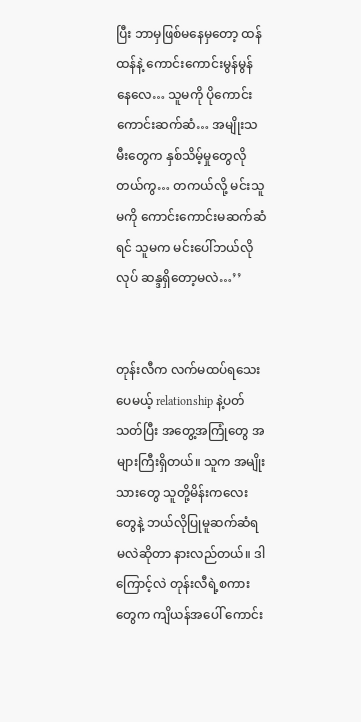ပြီး ဘာမှဖြစ်မနေမှတော့ ထန်ထန်နဲ့ ကောင်းကောင်းမွန်မွန်နေလေ… သူမကို ပိုကောင်းကောင်းဆက်ဆံ… အမျိုးသမီးတွေက နှစ်သိမ့်မှုတွေလိုတယ်ကွ… တကယ်လို့ မင်းသူမကို ကောင်းကောင်းမဆက်ဆံရင် သူမက မင်းပေါ်ဘယ်လိုလုပ် ဆန္ဒရှိတော့မလဲ…’’


တုန်းလီက လက်မထပ်ရသေးပေမယ့် relationship နဲ့ပတ်သတ်ပြီး အတွေ့အကြုံတွေ အများကြီးရှိတယ်။ သူက အမျိုးသားတွေ သူတို့မိန်းကလေးတွေနဲ့ ဘယ်လိုပြုမူဆက်ဆံရမလဲဆိုတာ နားလည်တယ်။ ဒါကြောင့်လဲ တုန်းလီရဲ့စကားတွေက ကျိယန်အပေါ် ကောင်း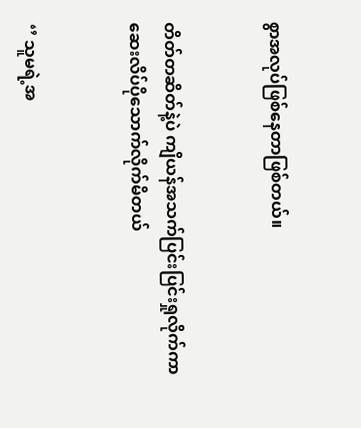စွာအလုပ်ဖြစ်နေတာဖြစ်တယ်။


တိတ်တဆိတ်နဲ့ပဲ ကျိယန်အသက်ပြင်းပြင်းရှုလိုက်ကာ ဆေးလိပ်ပိုသောက်လိုက်မိတယ်


‘’ သူမရဲ့အ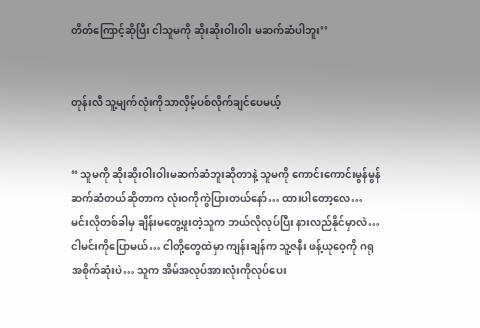တိတ်ကြောင့်ဆိုပြီး ငါသူမကို ဆိုးဆိုးဝါးဝါး မဆက်ဆံပါဘူး’’


တုန်းလီ သူ့မျက်လုံးကိုသာလှိမ့်ပစ်လိုက်ချင်ပေမယ့်


“ သူမကို ဆိုးဆိုးဝါးဝါးမဆက်ဆံဘူးဆိုတာနဲ့ သူမကို ကောင်းကောင်းမွန်မွန်ဆက်ဆံတယ်ဆိုတာက လုံးဝကိုကွဲပြားတယ်နော်… ထားပါတော့လေ… မင်းလိုတစ်ခါမှ ချိန်းမတွေ့ဖူးတဲ့သူက ဘယ်လိုလုပ်ပြီး နားလည်နိုင်မှာလဲ… ငါမင်းကိုပြောမယ်… ငါတို့တွေထဲမှာ ကျန်းချန်က သူ့ဇနီး ဖန့်ယုဝေ့ကို ဂရုအစိုက်ဆုံးပဲ… သူက အိမ်အလုပ်အားလုံးကိုလုပ်ပေး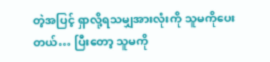တဲ့အပြင့် ရှာလို့ရသမျှအားလုံးကို သူမကိုပေးတယ်… ပြီးတော့ သူမကို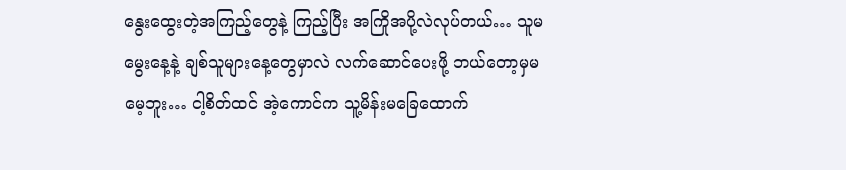နွေးထွေးတဲ့အကြည့်တွေနဲ့ ကြည့်ပြီး အကြိုအပို့လဲလုပ်တယ်… သူမမွေးနေ့နဲ့ ချစ်သူများနေ့တွေမှာလဲ လက်ဆောင်ပေးဖို့ ဘယ်တော့မှမမေ့ဘူး… ငါ့စိတ်ထင် အဲ့ကောင်က သူ့မိန်းမခြေထောက်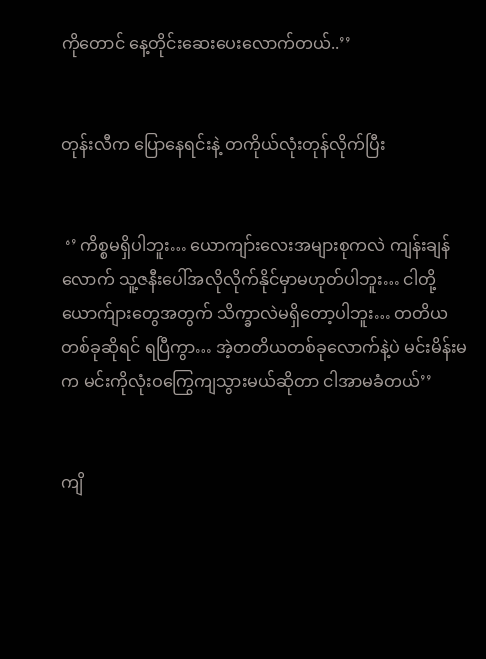ကိုတောင် နေ့တိုင်းဆေးပေးလောက်တယ်..’’


တုန်းလီက ပြောနေရင်းနဲ့ တကိုယ်လုံးတုန်လိုက်ပြီး


 ‘’ ကိစ္စမရှိပါဘူး… ယောကျာ်းလေးအများစုကလဲ ကျန်းချန်လောက် သူ့ဇနီးပေါ်အလိုလိုက်နိုင်မှာမဟုတ်ပါဘူး… ငါတို့ယောက်ျားတွေအတွက် သိက္ခာလဲမရှိတော့ပါဘူး… တတိယတစ်ခုဆိုရင် ရပြီကွာ… အဲ့တတိယတစ်ခုလောက်နဲ့ပဲ မင်းမိန်းမက မင်းကိုလုံးဝကြွေကျသွားမယ်ဆိုတာ ငါအာမခံတယ်’’


ကျိ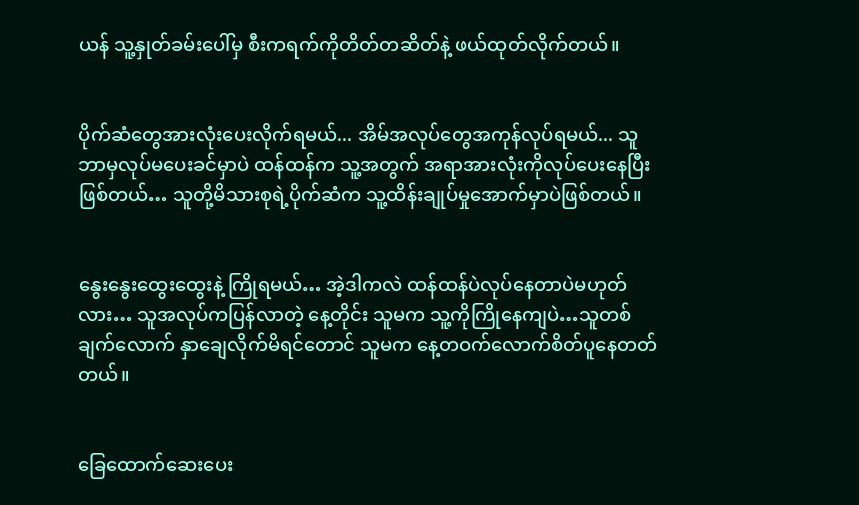ယန် သူ့နှုတ်ခမ်းပေါ်မှ စီးကရက်ကိုတိတ်တဆိတ်နဲ့ ဖယ်ထုတ်လိုက်တယ်။


ပိုက်ဆံတွေအားလုံးပေးလိုက်ရမယ်... အိမ်အလုပ်တွေအကုန်လုပ်ရမယ်... သူဘာမှလုပ်မပေးခင်မှာပဲ ထန်ထန်က သူ့အတွက် အရာအားလုံးကိုလုပ်ပေးနေပြီးဖြစ်တယ်… သူတို့မိသားစုရဲ့ပိုက်ဆံက သူ့ထိန်းချုပ်မှုအောက်မှာပဲဖြစ်တယ်။


နွေးနွေးထွေးထွေးနဲ့ ကြိုရမယ်… အဲ့ဒါကလဲ ထန်ထန်ပဲလုပ်နေတာပဲမဟုတ်လား… သူအလုပ်ကပြန်လာတဲ့ နေ့တိုင်း သူမက သူ့ကိုကြိုနေကျပဲ…သူတစ်ချက်လောက် နှာချေလိုက်မိရင်တောင် သူမက နေ့တဝက်လောက်စိတ်ပူနေတတ်တယ်။


ခြေထောက်ဆေးပေး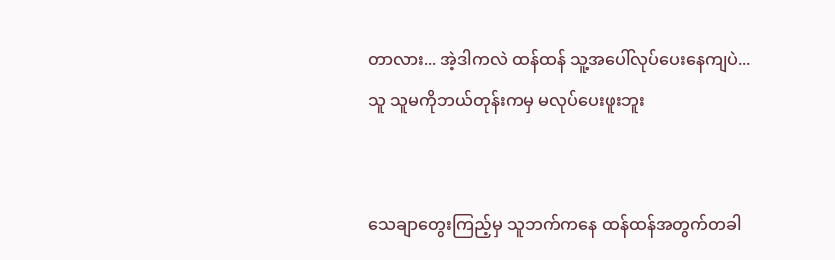တာလား... အဲ့ဒါကလဲ ထန်ထန် သူ့အပေါ်လုပ်ပေးနေကျပဲ... သူ သူမကိုဘယ်တုန်းကမှ မလုပ်ပေးဖူးဘူး


သေချာတွေးကြည့်မှ သူဘက်ကနေ ထန်ထန်အတွက်တခါ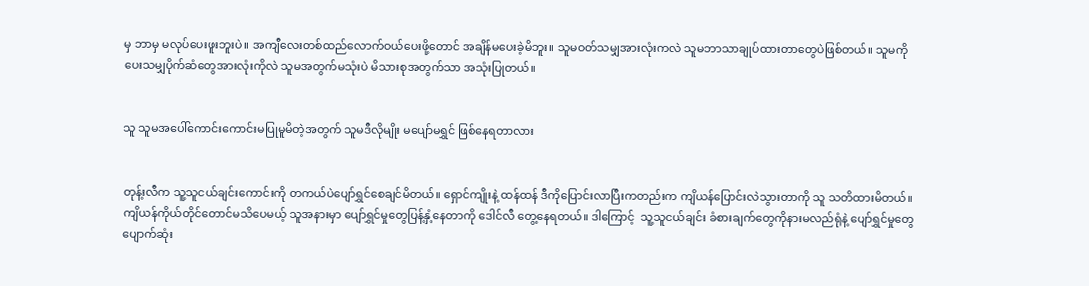မှ ဘာမှ မလုပ်ပေးဖူးဘူးပဲ။ အကျီလေးတစ်ထည်လောက်ဝယ်ပေးဖို့တောင် အချိန်မပေးခဲ့မိဘူး။ သူမဝတ်သမျှအားလုံးကလဲ သူမဘာသာချုပ်ထားတာတွေပဲဖြစ်တယ်။ သူမကိုပေးသမျှပိုက်ဆံတွေအားလုံးကိုလဲ သူမအတွက်မသုံးပဲ မိသားစုအတွက်သာ အသုံးပြုတယ်။


သူ သူမအပေါ်ကောင်းကောင်းမပြုမူမိတဲ့အတွက် သူမဒီလိုမျိုး မပျော်မရွှင် ဖြစ်နေရတာလား


တုန့်းလီက သူ့သူငယ်ချင်းကောင်းကို တကယ်ပဲပျော်ရွှင်စေချင်မိတယ်။ ရှောင်ကျိုးနဲ့ ထန်ထန် ဒီကိုပြောင်းလာပြီးကတည်းက ကျိယန်ပြောင်းလဲသွားတာကို သူ သတိထားမိတယ်။ ကျိယန်ကိုယ်တိုင်တောင်မသိပေမယ့် သူအနားမှာ ပျော်ရွှင်မှုတွေပြန့်နှံ့နေတာကို ဒေါင်လီ တွေ့နေရတယ်။ ဒါကြောင့်  သူ့သူငယ်ချင်း ခံစားချက်တွေကိုနားမလည်ရုံနဲ့ ပျော်ရွှင်မှုတွေပျောက်ဆုံး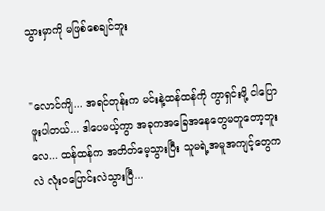သွားမှာကို မဖြစ်စေချင်ဘူး


"လောင်ကျိ... အရင်တုန်းက မင်းနဲ့ထန်ထန်ကို ကွာရှင်းဖို့ ငါပြောဖူးပါတယ်... ဒါပေမယ့်ကွာ အခုကအခြေအနေတွေမတူတော့ဘူးလေ... ထန်ထန်က အတိတ်မေ့သွားပြီး သူမရဲ့အမူအကျင့်တွေကလဲ လုံးဝပြောင်းလဲသွားပြီ...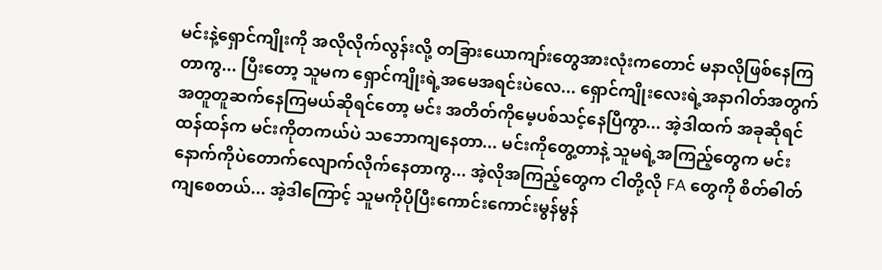မင်းနဲ့ရှောင်ကျိုးကို အလိုလိုက်လွန်းလို့ တခြားယောကျာ်းတွေအားလုံးကတောင် မနာလိုဖြစ်နေကြတာကွ... ပြီးတော့ သူမက ရှောင်ကျိုးရဲ့အမေအရင်းပဲလေ... ရှောင်ကျိုးလေးရဲ့အနာဂါတ်အတွက် အတူတူဆက်နေကြမယ်ဆိုရင်တော့ မင်း အတိတ်ကိုမေ့ပစ်သင့်နေပြီကွာ... အဲ့ဒါထက် အခုဆိုရင် ထန်ထန်က မင်းကိုတကယ်ပဲ သဘောကျနေတာ... မင်းကိုတွေ့တာနဲ့ သူမရဲ့အကြည့်တွေက မင်းနောက်ကိုပဲတောက်လျောက်လိုက်နေတာကွ... အဲ့လိုအကြည့်တွေက ငါတို့လို FA တွေကို စိတ်ဓါတ်ကျစေတယ်... အဲ့ဒါကြောင့် သူမကိုပိုပြီးကောင်းကောင်းမွန်မွန်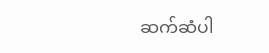ဆက်ဆံပါ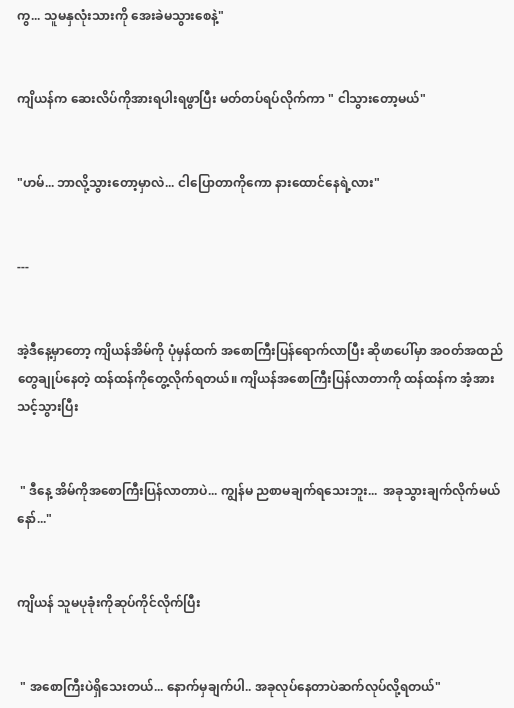ကွ... သူမနှလုံးသားကို အေးခဲမသွားစေနဲ့"


ကျိယန်က ဆေးလိပ်ကိုအားရပါးရဖွာပြီး မတ်တပ်ရပ်လိုက်ကာ " ငါသွားတော့မယ်"


"ဟမ်... ဘာလို့သွားတော့မှာလဲ... ငါပြောတာကိုကော နားထောင်နေရဲ့လား"


---


အဲ့ဒီနေ့မှာတော့ ကျိယန်အိမ်ကို ပုံမှန်ထက် အစောကြီးပြန်ရောက်လာပြီး ဆိုဖာပေါ်မှာ အဝတ်အထည်တွေချုပ်နေတဲ့ ထန်ထန်ကိုတွေ့လိုက်ရတယ်။ ကျိယန်အစောကြီးပြန်လာတာကို ထန်ထန်က အံ့အားသင့်သွားပြီး


 " ဒီနေ့ အိမ်ကိုအစောကြီးပြန်လာတာပဲ... ကျွန်မ ညစာမချက်ရသေးဘူး...  အခုသွားချက်လိုက်မယ်နော်..."


ကျိယန် သူမပုခုံးကိုဆုပ်ကိုင်လိုက်ပြီး


 " အစောကြီးပဲရှိသေးတယ်... နောက်မှချက်ပါ.. အခုလုပ်နေတာပဲဆက်လုပ်လို့ရတယ်"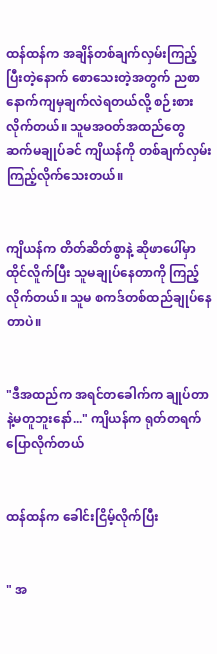ထန်ထန်က အချိန်တစ်ချက်လှမ်းကြည့်ပြီးတဲ့နောက် စောသေးတဲ့အတွက် ညစာနောက်ကျမှချက်လဲရတယ်လို့ စဉ်းစားလိုက်တယ်။ သူမအဝတ်အထည်တွေ ဆက်မချုပ်ခင် ကျိယန်ကို တစ်ချက်လှမ်းကြည့်လိုက်သေးတယ်။


ကျိယန်က တိတ်ဆိတ်စွာနဲ့ ဆိုဖာပေါ်မှာထိုင်လိူက်ပြီး သူမချုပ်နေတာကို ကြည့်လိုက်တယ်။ သူမ စကဒ်တစ်ထည်ချုပ်နေတာပဲ။


"ဒီအထည်က အရင်တခေါက်က ချုပ်တာနဲ့မတူဘူးနော်..." ကျိယန်က ရုတ်တရက်ပြောလိုက်တယ်


ထန်ထန်က ခေါင်းငြိမ့်လိုက်ပြီး


" အ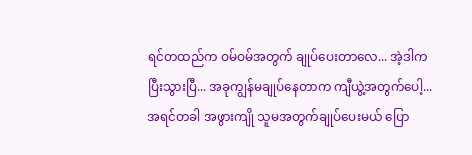ရင်တထည်က ဝမ်ဝမ်အတွက် ချုပ်ပေးတာလေ... အဲ့ဒါကပြီးသွားပြီ... အခုကျွန်မချုပ်နေတာက ကျီယွဲ့အတွက်ပေါ့... အရင်တခါ အဖွားကျို သူမအတွက်ချုပ်ပေးမယ် ပြော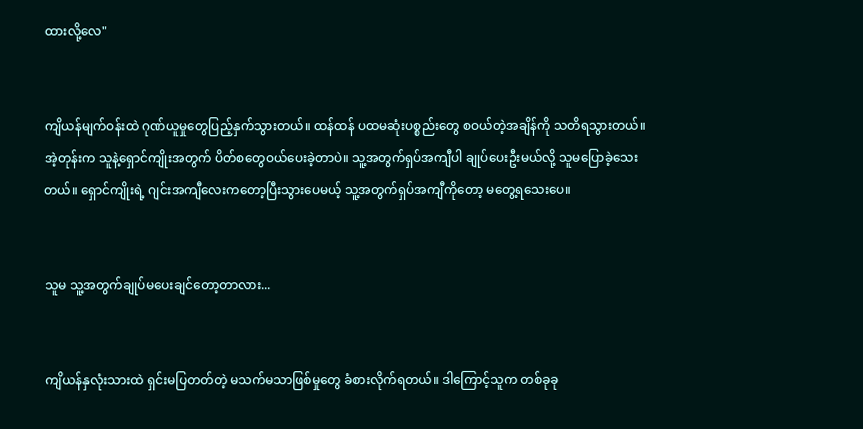ထားလို့လေ"


ကျိယန်မျက်ဝန်းထဲ ဂုဏ်ယူမှုတွေပြည့်နှက်သွားတယ်။ ထန်ထန် ပထမဆုံးပစ္စည်းတွေ စဝယ်တဲ့အချိန်ကို သတိရသွားတယ်။ အဲ့တုန်းက သူနဲ့ရှောင်ကျိုးအတွက် ပိတ်စတွေဝယ်ပေးခဲ့တာပဲ။ သူ့အတွက်ရှပ်အကျီပါ ချုပ်ပေးဦးမယ်လို့ သူမပြောခဲ့သေးတယ်။ ရှောင်ကျိုးရဲ့ ဂျင်းအကျီလေးကတော့ပြီးသွားပေမယ့် သူ့အတွက်ရှပ်အကျီကိုတော့ မတွေ့ရသေးပေ။


သူမ သူ့အတွက်ချုပ်မပေးချင်တော့တာလား...


ကျိယန်နှလုံးသားထဲ ရှင်းမပြတတ်တဲ့ မသက်မသာဖြစ်မှုတွေ ခံစားလိုက်ရတယ်။ ဒါကြောင့်သူက တစ်ခုခု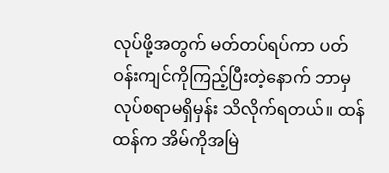လုပ်ဖို့အတွက် မတ်တပ်ရပ်ကာ ပတ်ဝန်းကျင်ကိုကြည့်ပြီးတဲ့နောက် ဘာမှလုပ်စရာမရှိမှန်း သိလိုက်ရတယ်။ ထန်ထန်က အိမ်ကိုအမြဲ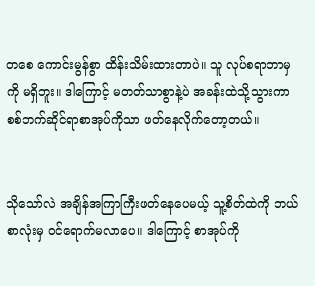တစေ ကောင်းမွန်စွာ ထိန်းသိမ်းထားတာပဲ။ သူ လုပ်စရာဘာမှကို မရှိဘူး။ ဒါကြောင့် မတတ်သာစွာနဲ့ပဲ အခန်းထဲသို့သွားကာ စစ်ဘက်ဆိုင်ရာစာအုပ်ကိုသာ ဖတ်နေလိုက်တော့တယ်။


သိုသော်လဲ အချိန်အကြာကြီးဖတ်နေပေမယ့် သူ့စိတ်ထဲကို ဘယ်စာလုံးမှ ဝင်ရောက်မလာပေ။ ဒါကြောင့် စာအုပ်ကို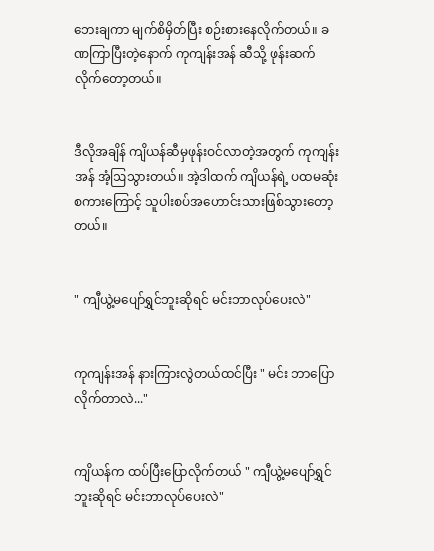ဘေးချကာ မျက်စိမှိတ်ပြီး စဉ်းစားနေလိုက်တယ်။ ခဏကြာပြီးတဲ့နောက် ကုကျန်းအန် ဆီသို့ ဖုန်းဆက်လိုက်တော့တယ်။


ဒီလိုအချိန် ကျိယန်ဆီမှဖုန်းဝင်လာတဲ့အတွက် ကုကျန်းအန် အံ့ဩသွားတယ်။ အဲ့ဒါထက် ကျိယန်ရဲ့ ပထမဆုံးစကားကြောင့် သူပါးစပ်အဟောင်းသားဖြစ်သွားတော့တယ်။


" ကျီယွဲ့မပျော်ရွှင်ဘူးဆိုရင် မင်းဘာလုပ်ပေးလဲ"


ကုကျန်းအန် နားကြားလွဲတယ်ထင်ပြီး " မင်း ဘာပြောလိုက်တာလဲ..."


ကျိယန်က ထပ်ပြီးပြောလိုက်တယ် " ကျီယွဲ့မပျော်ရွှင်ဘူးဆိုရင် မင်းဘာလုပ်ပေးလဲ"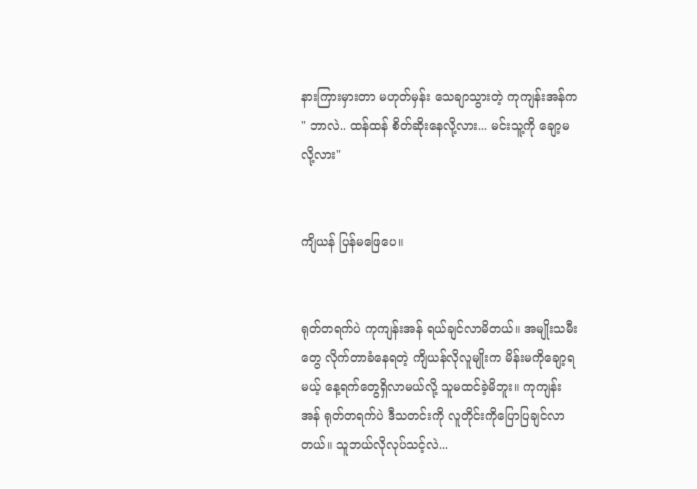နားကြားမှားတာ မဟုတ်မှန်း သေချာသွားတဲ့ ကုကျန်းအန်က " ဘာလဲ.. ထန်ထန် စိတ်ဆိုးနေလို့လား... မင်းသူ့ကို ချော့မလို့လား"


ကျိယန် ပြန်မဖြေပေ။


ရုတ်တရက်ပဲ ကုကျန်းအန် ရယ်ချင်လာမိတယ်။ အမျိုးသမီးတွေ လိုက်တာခံနေရတဲ့ ကျိယန်လိုလူမျိုးက မိန်းမကိုချော့ရမယ့် နေ့ရက်တွေရှိလာမယ်လို့ သူမထင်ခဲ့မိဘူး။ ကုကျန်းအန် ရုတ်တရက်ပဲ ဒီသတင်းကို လူတိုင်းကိုပြောပြချင်လာတယ်။ သူဘယ်လိုလုပ်သင့်လဲ...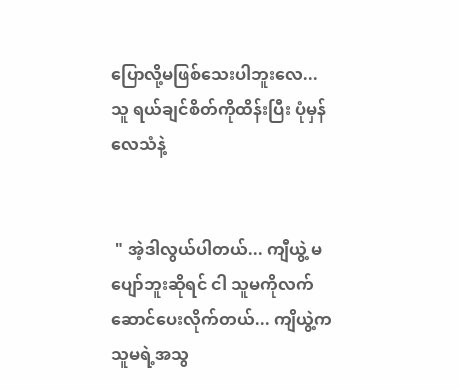ပြောလို့မဖြစ်သေးပါဘူးလေ... သူ ရယ်ချင်စိတ်ကိုထိန်းပြီး ပုံမှန်လေသံနဲ့


 " အဲ့ဒါလွယ်ပါတယ်... ကျီယွဲ့ မပျော်ဘူးဆိုရင် ငါ သူမကိုလက်ဆောင်ပေးလိုက်တယ်... ကျိယွဲ့က သူမရဲ့အသွ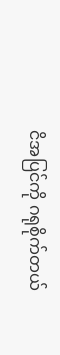ငိအပြင်ကို ဂရုစိုက်တယ်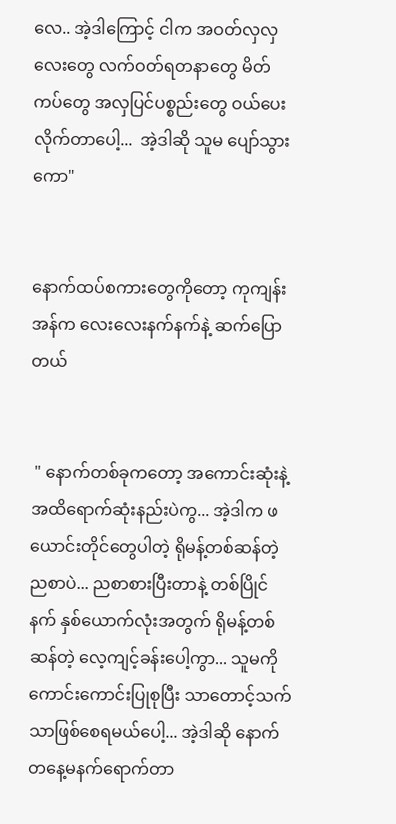လေ.. အဲ့ဒါကြောင့် ငါက အဝတ်လှလှလေးတွေ လက်ဝတ်ရတနာတွေ မိတ်ကပ်တွေ အလှပြင်ပစ္စည်းတွေ ဝယ်ပေးလိုက်တာပေါ့...  အဲ့ဒါဆို သူမ ပျော်သွားကော"


နောက်ထပ်စကားတွေကိုတော့ ကုကျန်းအန်က လေးလေးနက်နက်နဲ့ ဆက်ပြောတယ်


 " နောက်တစ်ခုကတော့ အကောင်းဆုံးနဲ့ အထိရောက်ဆုံးနည်းပဲကွ... အဲ့ဒါက ဖယောင်းတိုင်တွေပါတဲ့ ရိုမန့်တစ်ဆန်တဲ့ ညစာပဲ... ညစာစားပြီးတာနဲ့ တစ်ပြိုင်နက် နှစ်ယောက်လုံးအတွက် ရိုမန့်တစ်ဆန်တဲ့ လေ့ကျင့်ခန်းပေါ့ကွာ... သူမကို ကောင်းကောင်းပြုစုပြီး သာတောင့်သက်သာဖြစ်စေရမယ်ပေါ့... အဲ့ဒါဆို နောက်တနေ့မနက်ရောက်တာ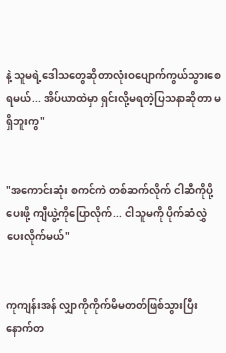နဲ့ သူမရဲ့ဒေါသတွေဆိုတာလုံးဝပျောက်ကွယ်သွားစေရမယ်... အိပ်ယာထဲမှာ ရှင်းလို့မရတဲ့ပြသနာဆိုတာ မရှိဘူးကွ"


"အကောင်းဆုံး စကင်ကဲ တစ်ဆက်လိုက် ငါဆီကိုပို့ပေးဖို့ ကျီယွဲ့ကိုပြောလိုက်... ငါသူမကို ပိုက်ဆံလွှဲပေးလိုက်မယ်"


ကုကျန်းအန် လျှာကိုကိုက်မိမတတ်ဖြစ်သွားပြီး နောက်တ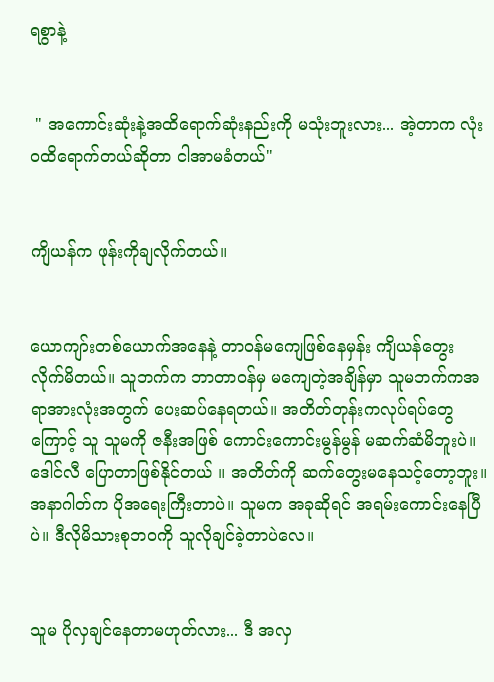ရစွာနဲ့


 " အကောင်းဆုံးနဲ့အထိရောက်ဆုံးနည်းကို မသုံးဘူးလား... အဲ့တာက လုံးဝထိရောက်တယ်ဆိုတာ ငါအာမခံတယ်"


ကျိယန်က ဖုန်းကိုချလိုက်တယ်။


ယောကျာ်းတစ်ယောက်အနေနဲ့ တာဝန်မကျေဖြစ်နေမှန်း ကျိယန်တွေးလိုက်မိတယ်။ သူဘက်က ဘာတာဝန်မှ မကျေတဲ့အချိန်မှာ သူမဘက်ကအရာအားလုံးအတွက် ပေးဆပ်နေရတယ်။ အတိတ်တုန်းကလုပ်ရပ်တွေကြောင့် သူ သူမကို ဇနီးအဖြစ် ကောင်းကောင်းမွန်မွန် မဆက်ဆံမိဘူးပဲ။ ဒေါင်လီ ပြောတာဖြစ်နိုင်တယ် ။ အတိတ်ကို ဆက်တွေးမနေသင့်တော့ဘူး။ အနာဂါတ်က ပိုအရေးကြီးတာပဲ။ သူမက အခုဆိုရင် အရမ်းကောင်းနေပြီပဲ။ ဒီလိုမိသားစုဘဝကို သူလိုချင်ခဲ့တာပဲလေ။


သူမ ပိုလှချင်နေတာမဟုတ်လား... ဒီ အလှ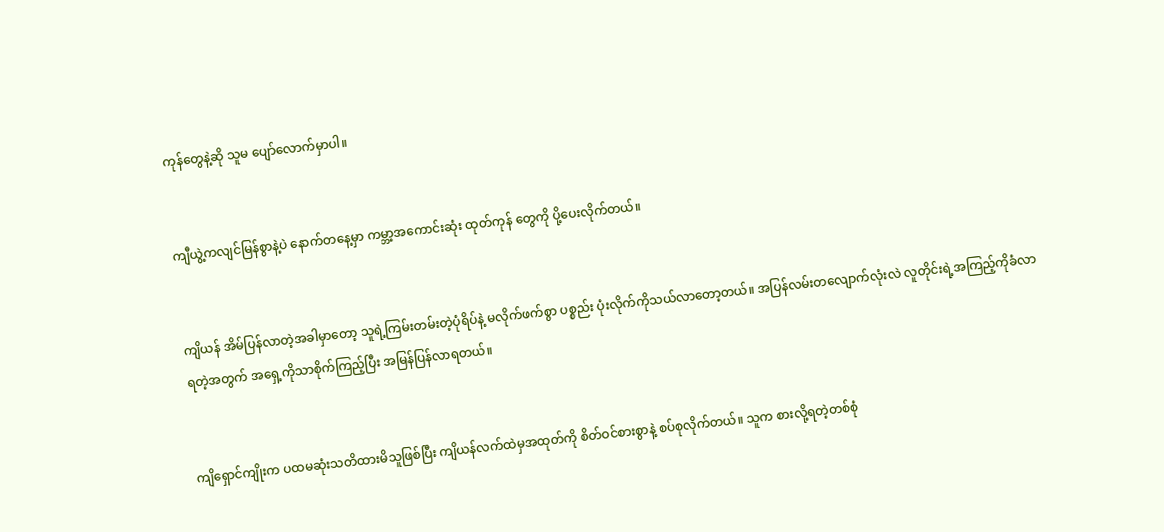ကုန်တွေနဲ့ဆို သူမ ပျော်လောက်မှာပါ။


ကျီယွဲ့ကလျင်မြန်စွာနဲ့ပဲ နောက်တနေ့မှာ ကမ္ဘာ့အကောင်းဆုံး ထုတ်ကုန် တွေကို ပို့ပေးလိုက်တယ်။


ကျိယန် အိမ်ပြန်လာတဲ့အခါမှာတော့ သူရဲ့ကြမ်းတမ်းတဲ့ပုံရိပ်နဲ့ မလိုက်ဖက်စွာ ပစ္စည်း ပုံးလိုက်ကိုသယ်လာတော့တယ်။ အပြန်လမ်းတလျောက်လုံးလဲ လူတိုင်းရဲ့အကြည့်ကိုခံလာရတဲ့အတွက် အရှေ့ကိုသာစိုက်ကြည့်ပြီး အမြန်ပြန်လာရတယ်။


ကျိရှောင်ကျိုးက ပထမဆုံးသတိထားမိသူဖြစ်ပြီး ကျိယန်လက်ထဲမှအထုတ်ကို စိတ်ဝင်စားစွာနဲ့ စပ်စုလိုက်တယ်။ သူက စားလို့ရတဲ့တစ်စုံ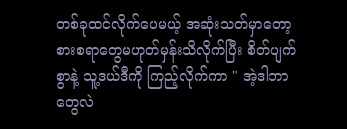တစ်ခုထင်လိုက်ပေမယ့် အဆုံးသတ်မှာတော့ စားစရာတွေမဟုတ်မှန်းသိလိုက်ပြီး စိတ်ပျက်စွာနဲ့ သူ့ဒယ်ဒီကို ကြည့်လိုက်ကာ " အဲ့ဒါဘာတွေလဲ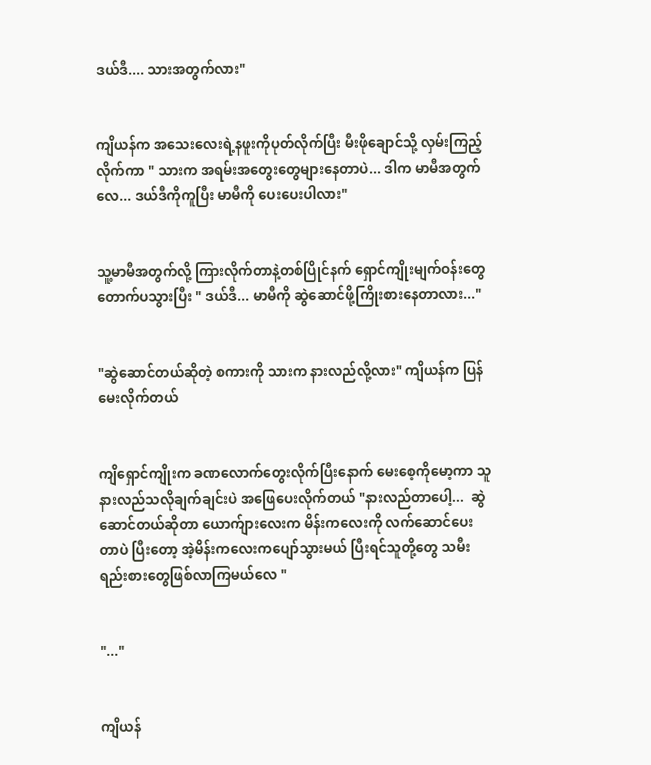ဒယ်ဒီ.... သားအတွက်လား"


ကျိယန်က အသေးလေးရဲ့နဖူးကိုပုတ်လိုက်ပြီး မီးဖိုချောင်သို့ လှမ်းကြည့်လိုက်ကာ " သားက အရမ်းအတွေးတွေများနေတာပဲ... ဒါက မာမီအတွက်လေ... ဒယ်ဒီကိုကူပြီး မာမီကို ပေးပေးပါလား"


သူ့မာမီအတွက်လို့ ကြားလိုက်တာနဲ့တစ်ပြိုင်နက် ရှောင်ကျိုးမျက်ဝန်းတွေ တောက်ပသွားပြီး " ဒယ်ဒီ... မာမီကို ဆွဲဆောင်ဖို့ကြိုးစားနေတာလား..."


"ဆွဲဆောင်တယ်ဆိုတဲ့ စကားကို သားက နားလည်လို့လား" ကျိယန်က ပြန်မေးလိုက်တယ်


ကျိရှောင်ကျိုးက ခဏလောက်တွေးလိုက်ပြီးနောက် မေးစေ့ကိုမော့ကာ သူနားလည်သလိုချက်ချင်းပဲ အဖြေပေးလိုက်တယ် "နားလည်တာပေါ့...  ဆွဲဆောင်တယ်ဆိုတာ ယောက်ျားလေးက မိန်းကလေးကို လက်ဆောင်ပေးတာပဲ ပြီးတော့ အဲ့မိန်းကလေးကပျော်သွားမယ် ပြီးရင်သူတို့တွေ သမီးရည်းစားတွေဖြစ်လာကြမယ်လေ "


"..."


ကျိယန်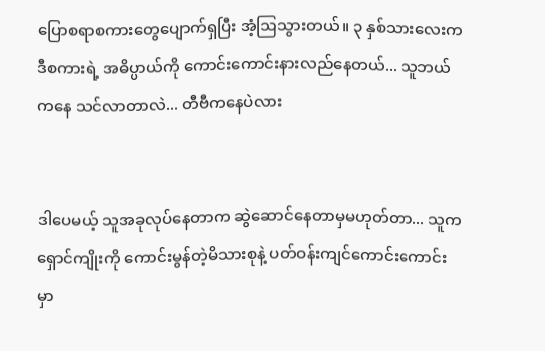ပြောစရာစကားတွေပျောက်ရှပြီး အံ့ဩသွားတယ်။ ၃ နှစ်သားလေးက ဒီစကားရဲ့ အဓိပ္ပာယ်ကို ကောင်းကောင်းနားလည်နေတယ်... သူဘယ်ကနေ သင်လာတာလဲ... တီဗီကနေပဲလား


ဒါပေမယ့် သူအခုလုပ်နေတာက ဆွဲဆောင်နေတာမှမဟုတ်တာ... သူက ရှောင်ကျိုးကို ကောင်းမွန်တဲ့မိသားစုနဲ့ ပတ်ဝန်းကျင်ကောင်းကောင်းမှာ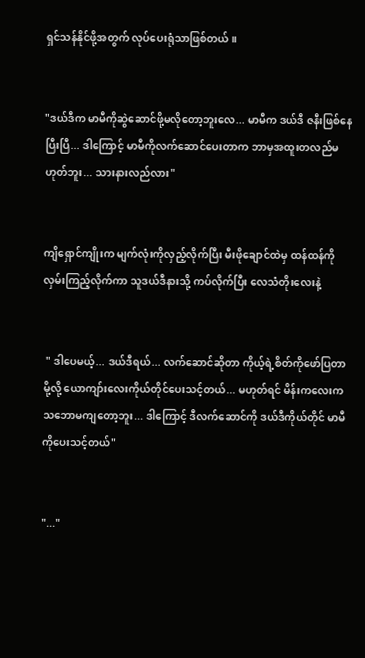ရှင်သန်နိုင်ဖို့အတွက် လုပ်ပေးရုံသာဖြစ်တယ်။


"ဒယ်ဒီက မာမီကိုဆွဲဆောင်ဖို့မလိုတော့ဘူးလေ... မာမီက ဒယ်ဒီ ဇနီးဖြစ်နေပြီးပြီ... ဒါကြောင့် မာမီကိုလက်ဆောင်ပေးတာက ဘာမှအထူးတလည်မဟုတ်ဘူး... သားနားလည်လား"


ကျိရှောင်ကျိုးက မျက်လုံးကိုလှည့်လိုက်ပြီး မီးဖိုချောင်ထဲမှ ထန်ထန်ကို လှမ်းကြည့်လိုက်ကာ သူဒယ်ဒီနားသို့ ကပ်လိုက်ပြီး လေသံတိုးလေးနဲ့


 " ဒါပေမယ့်... ဒယ်ဒီရယ်... လက်ဆောင်ဆိုတာ ကိုယ့်ရဲ့စိတ်ကိုဖော်ပြတာမို့လို့ ယောကျာ်းလေးကိုယ်တိုင်ပေးသင့်တယ်... မဟုတ်ရင် မိန်းကလေးက သဘောမကျတော့ဘူး... ဒါကြောင့် ဒီလက်ဆောင်ကို ဒယ်ဒီကိုယ်တိုင် မာမီကိုပေးသင့်တယ်"


"..."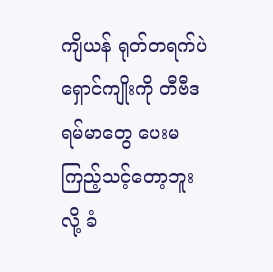ကျိယန် ရုတ်တရက်ပဲ ရှောင်ကျိုးကို တီဗီဒရမ်မာတွေ ပေးမကြည့်သင့်တော့ဘူးလို့ ခံ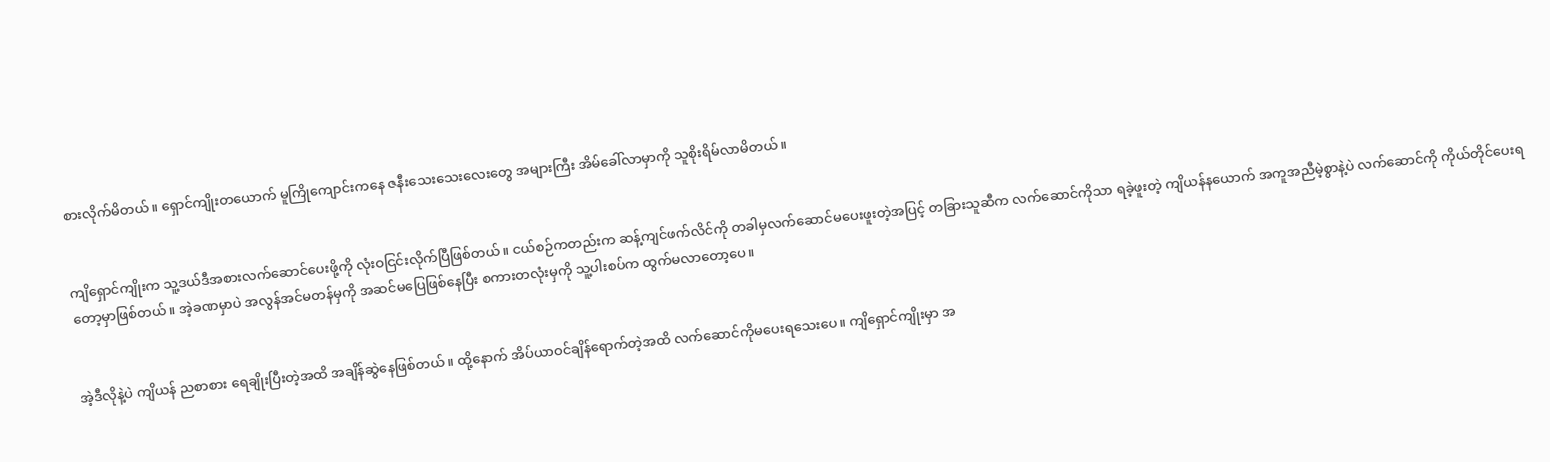စားလိုက်မိတယ်။ ရှောင်ကျိုးတယောက် မူကြိုကျောင်းကနေ ဇနီးသေးသေးလေးတွေ အများကြီး အိမ်ခေါ်လာမှာကို သူစိုးရိမ်လာမိတယ်။


ကျိရှောင်ကျိုးက သူ့ဒယ်ဒီအစားလက်ဆောင်ပေးဖို့ကို လုံးဝငြင်းလိုက်ပြီဖြစ်တယ်။ ငယ်စဉ်ကတည်းက ဆန့်ကျင်ဖက်လိင်ကို တခါမှလက်ဆောင်မပေးဖူးတဲ့အပြင့် တခြားသူဆီက လက်ဆောင်ကိုသာ ရခဲ့ဖူးတဲ့ ကျိယန်နယောက် အကူအညီမဲ့စွာနဲ့ပဲ လက်ဆောင်ကို ကိုယ်တိုင်ပေးရတော့မှာဖြစ်တယ်။ အဲ့ခဏမှာပဲ အလွန်အင်မတန်မှကို အဆင်မပြေဖြစ်နေပြီး စကားတလုံးမှကို သူ့ပါးစပ်က ထွက်မလာတော့ပေ။


အဲ့ဒီလိုနဲ့ပဲ ကျိယန် ညစာစား ရေချိုးပြီးတဲ့အထိ အချိန်ဆွဲနေဖြစ်တယ်။ ထို့နောက် အိပ်ယာဝင်ချိန်ရောက်တဲ့အထိ လက်ဆောင်ကိုမပေးရသေးပေ။ ကျိရှောင်ကျိုးမှာ အ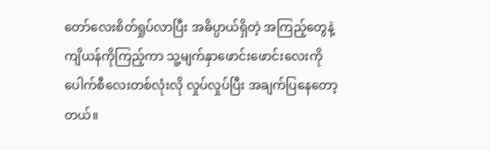တော်လေးစိတ်ရှုပ်လာပြီး အဓိပ္ပာယ်ရှိတဲ့ အကြည့်တွေနဲ့ ကျိယန်ကိုကြည့်ကာ သူ့မျက်နှာဖောင်းဖောင်းလေးကို ပေါက်စီလေးတစ်လုံးလို လှုပ်လှုပ်ပြီး အချက်ပြနေတော့တယ်။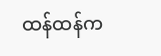ထန်ထန်က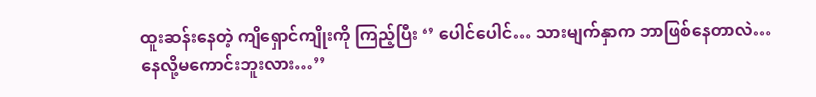ထူးဆန်းနေတဲ့ ကျိရှောင်ကျိုးကို ကြည့်ပြီး ‘’ ပေါင်ပေါင်… သားမျက်နှာက ဘာဖြစ်နေတာလဲ… နေလို့မကောင်းဘူးလား…’’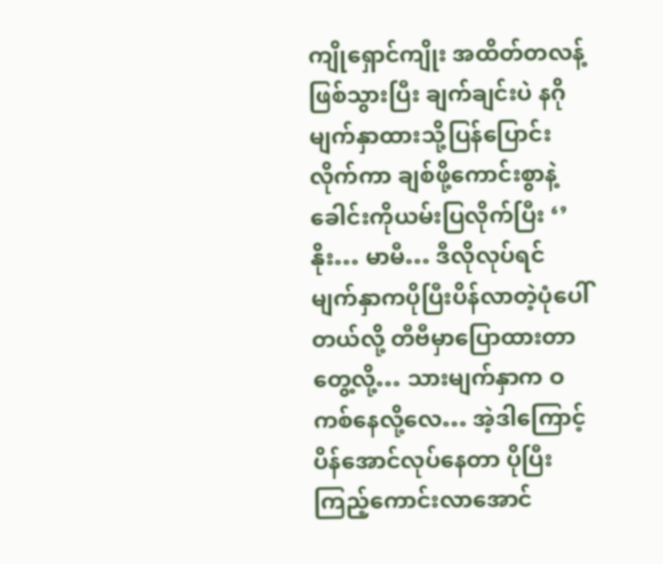ကျိုရှောင်ကျိုး အထိတ်တလန့်ဖြစ်သွားပြီး ချက်ချင်းပဲ နဂိုမျက်နှာထားသို့ပြန်ပြောင်းလိုက်ကာ ချစ်ဖို့ကောင်းစွာနဲ့ ခေါင်းကိုယမ်းပြလိုက်ပြီး ‘’ နိုး… မာမီ… ဒီလိုလုပ်ရင် မျက်နှာကပိုပြီးပိန်လာတဲ့ပုံပေါ်တယ်လို့ တီဗီမှာပြောထားတာတွေ့လို့… သားမျက်နှာက ဝကစ်နေလို့လေ… အဲ့ဒါကြောင့် ပိန်အောင်လုပ်နေတာ ပိုပြီးကြည့်ကောင်းလာအောင်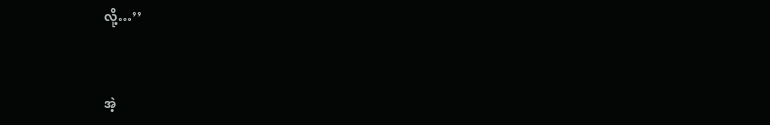လို့…’’


အဲ့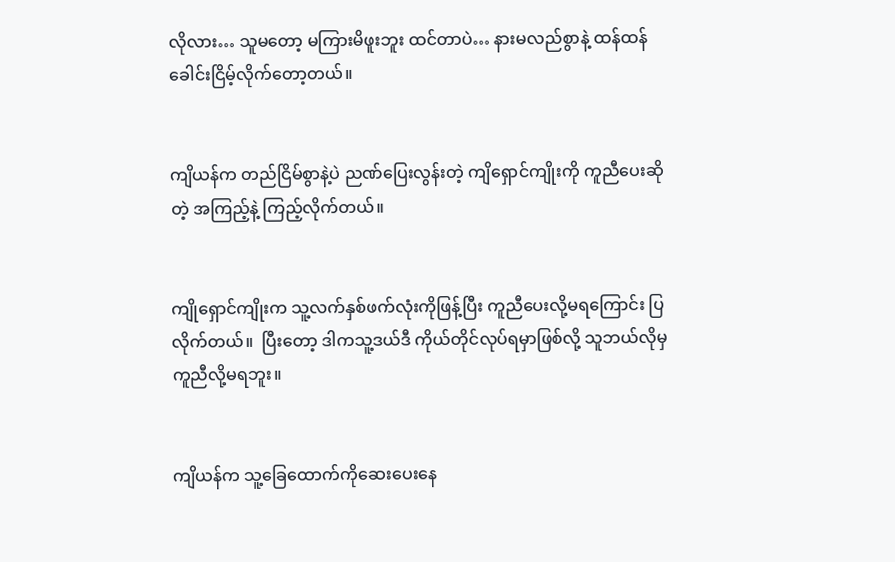လိုလား… သူမတော့ မကြားမိဖူးဘူး ထင်တာပဲ… နားမလည်စွာနဲ့ ထန်ထန် ခေါင်းငြိမ့်လိုက်တော့တယ်။


ကျိယန်က တည်ငြိမ်စွာနဲ့ပဲ ညဏ်ပြေးလွန်းတဲ့ ကျိရှောင်ကျိုးကို ကူညီပေးဆိုတဲ့ အကြည့်နဲ့ ကြည့်လိုက်တယ်။


ကျိုရှောင်ကျိုးက သူ့လက်နှစ်ဖက်လုံးကိုဖြန့်ပြီး ကူညီပေးလို့မရကြောင်း ပြလိုက်တယ်။  ပြီးတော့ ဒါကသူ့ဒယ်ဒီ ကိုယ်တိုင်လုပ်ရမှာဖြစ်လို့ သူဘယ်လိုမှကူညီလို့မရဘူး။


ကျိယန်က သူ့ခြေထောက်ကိုဆေးပေးနေ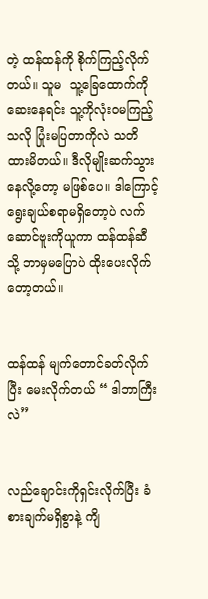တဲ့ ထန်ထန်ကို စိုက်ကြည့်လိုက်တယ်။ သူမ  သူ့ခြေထောက်ကိုဆေးနေရင်း သူ့ကိုလုံးဝမကြည့်သလို ပြုံးမပြတာကိုလဲ သတိထားမိတယ်။ ဒီလိုမျိုးဆက်သွားနေလို့တော့ မဖြစ်ပေ။ ဒါကြောင့် ရွေးချယ်စရာမရှိတော့ပဲ လက်ဆောင်ဗူးကိုယူကာ ထန်ထန်ဆီသို့ ဘာမှမပြောပဲ ထိုးပေးလိုက်တော့တယ်။


ထန်ထန် မျက်တောင်ခတ်လိုက်ပြီး မေးလိုက်တယ် “ ဒါဘာကြီးလဲ’’


လည်ချောင်းကိုရှင်းလိုက်ပြီး ခံစားချက်မရှိစွာနဲ့ ကျိ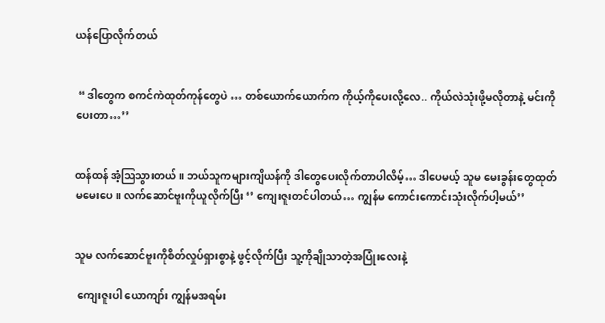ယန်ပြောလိုက်တယ်


 “ ဒါတွေက စကင်ကဲထုတ်ကုန်တွေပဲ … တစ်ယောက်ယောက်က ကိုယ့်ကိုပေးလို့လေ.. ကိုယ်လဲသုံးဖို့မလိုတာနဲ့ မင်းကိုပေးတာ…’’


ထန်ထန် အံ့ဩသွားတယ် ။ ဘယ်သူကများကျိယန်ကို ဒါတွေပေးလိုက်တာပါလိမ့်… ဒါပေမယ့် သူမ မေးခွန်းတွေထုတ်မမေးပေ။ လက်ဆောင်ဗူးကိုယူလိုက်ပြီး ‘’ ကျေးဇူးတင်ပါတယ်… ကျွန်မ ကောင်းကောင်းသုံးလိုက်ပါ့မယ်’’


သူမ လက်ဆောင်ဗူးကိုစိတ်လှုပ်ရှားစွာနဲ့ ဖွင့်လိုက်ပြီး သူ့ကိုချိုသာတဲ့အပြုံးလေးနဲ့

 ကျေးဇူးပါ ယောကျာ်း ကျွန်မအရမ်း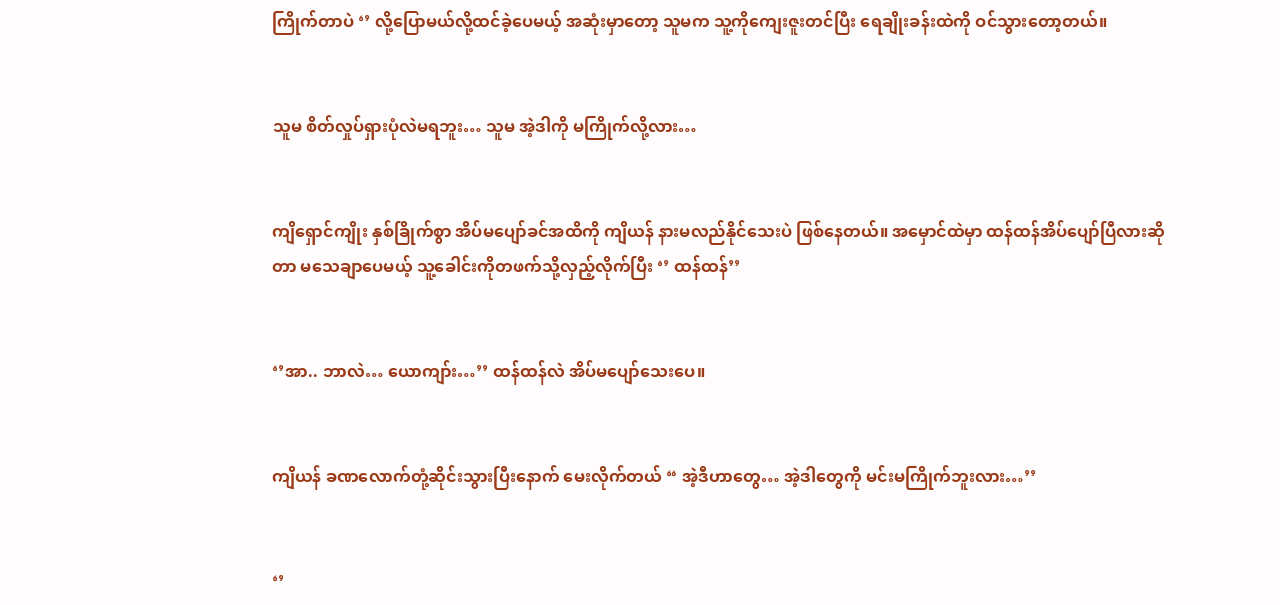ကြိုက်တာပဲ ‘’ လို့ပြောမယ်လို့ထင်ခဲ့ပေမယ့် အဆုံးမှာတော့ သူမက သူ့ကိုကျေးဇူးတင်ပြီး ရေချိုးခန်းထဲကို ဝင်သွားတော့တယ်။


သူမ စိတ်လှုပ်ရှားပုံလဲမရဘူး… သူမ အဲ့ဒါကို မကြိုက်လို့လား…


ကျိရှောင်ကျိုး နှစ်ခြိုက်စွာ အိပ်မပျော်ခင်အထိကို ကျိယန် နားမလည်နိုင်သေးပဲ ဖြစ်နေတယ်။ အမှောင်ထဲမှာ ထန်ထန်အိပ်ပျော်ပြီလားဆိုတာ မသေချာပေမယ့် သူ့ခေါင်းကိုတဖက်သို့လှည့်လိုက်ပြီး ‘’ ထန်ထန်’’


‘’အာ.. ဘာလဲ… ယောကျာ်း…’’ ထန်ထန်လဲ အိပ်မပျော်သေးပေ။


ကျိယန် ခဏလောက်တုံ့ဆိုင်းသွားပြီးနောက် မေးလိုက်တယ် “ အဲ့ဒီဟာတွေ… အဲ့ဒါတွေကို မင်းမကြိုက်ဘူးလား…’’


‘’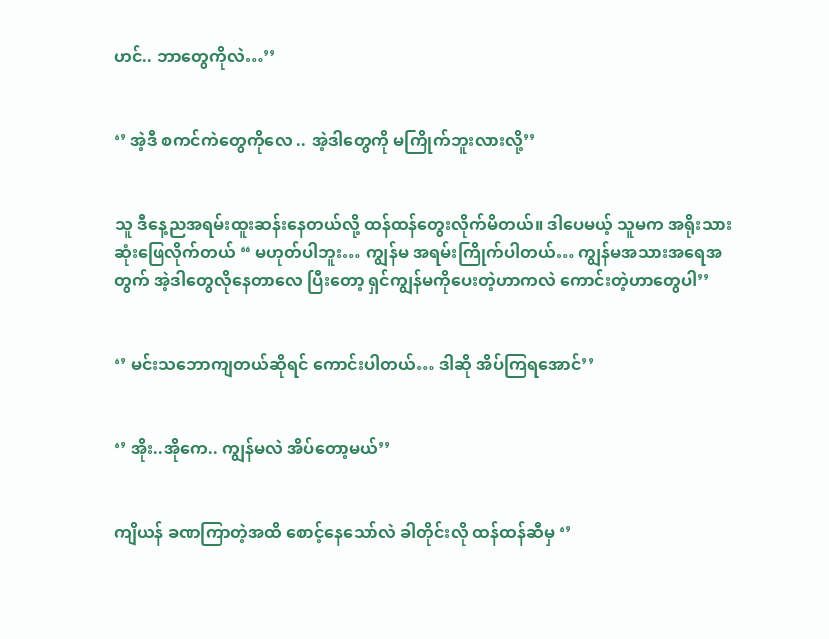ဟင်.. ဘာတွေကိုလဲ…’’


‘’ အဲ့ဒီ စကင်ကဲတွေကိုလေ .. အဲ့ဒါတွေကို မကြိုက်ဘူးလားလို့’’


သူ ဒီနေ့ညအရမ်းထူးဆန်းနေတယ်လို့ ထန်ထန်တွေးလိုက်မိတယ်။ ဒါပေမယ့် သူမက အရိုးသားဆုံးဖြေလိုက်တယ် “ မဟုတ်ပါဘူး… ကျွန်မ အရမ်းကြိုက်ပါတယ်… ကျွန်မအသားအရေအတွက် အဲ့ဒါတွေလိုနေတာလေ ပြီးတော့ ရှင်ကျွန်မကိုပေးတဲ့ဟာကလဲ ကောင်းတဲ့ဟာတွေပါ’’


‘’ မင်းသဘောကျတယ်ဆိုရင် ကောင်းပါတယ်… ဒါဆို အိပ်ကြရအောင်’’


‘’ အိုး..အိုကေ.. ကျွန်မလဲ အိပ်တော့မယ်’’


ကျိယန် ခဏကြာတဲ့အထိ စောင့်နေသော်လဲ ခါတိုင်းလို ထန်ထန်ဆီမှ ‘’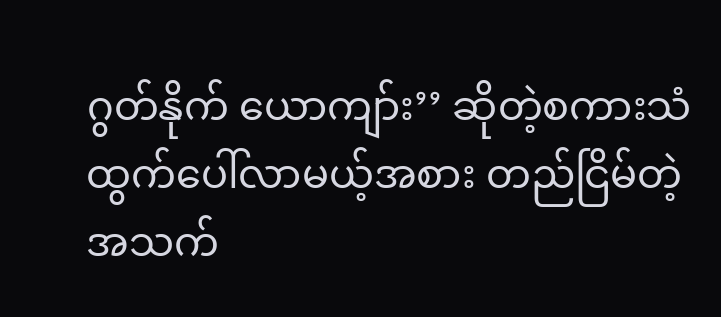ဂွတ်နိုက် ယောကျာ်း’’ ဆိုတဲ့စကားသံထွက်ပေါ်လာမယ့်အစား တည်ငြိမ်တဲ့အသက်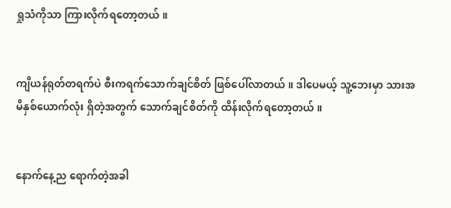ရှုသံကိုသာ ကြားလိုက်ရတော့တယ်။


ကျိယန်ရုတ်တရက်ပဲ စီးကရက်သောက်ချင်စိတ် ဖြစ်ပေါ်လာတယ်။ ဒါပေမယ့် သူ့ဘေးမှာ သားအမိနှစ်ယောက်လုံး ရှိတဲ့အတွက် သောက်ချင်စိတ်ကို ထိန်းလိုက်ရတော့တယ်။


နောက်နေ့ည ရောက်တဲ့အခါ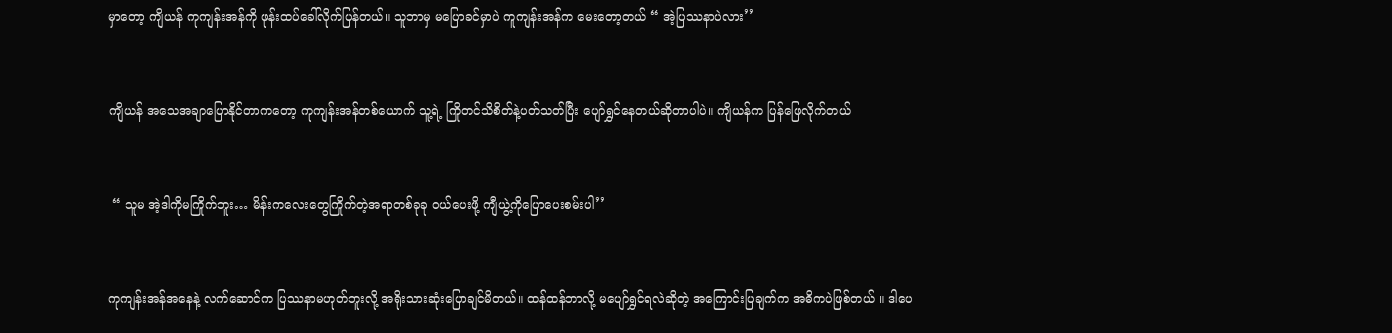မှာတော့ ကျိယန် ကုကျန်းအန်ကို ဖုန်းထပ်ခေါ်လိုက်ပြန်တယ်။ သူဘာမှ မပြောခင်မှာပဲ ကူကျန်းအန်က မေးတော့တယ် “ အဲ့ပြဿနာပဲလား’’


ကျိယန် အသေအချာပြောနိုင်တာကတော့ ကုကျန်းအန်တစ်ယောက် သူ့ရဲ့ ကြိုတင်သိစိတ်နဲ့ပတ်သတ်ပြီး ပျော်ရွှင်နေတယ်ဆိုတာပါပဲ။ ကျိယန်က ပြန်ဖြေလိုက်တယ်


 “ သူမ အဲ့ဒါကိုမကြိုက်ဘူး… မိန်းကလေးတွေကြိုက်တဲ့အရာတစ်ခုခု ဝယ်ပေးဖို့ ကျီယွဲ့ကိုပြောပေးစမ်းပါ’’


ကုကျန်းအန်အနေနဲ့ လက်ဆောင်က ပြဿနာမဟုတ်ဘူးလို့ အရိုးသားဆုံးပြောချင်မိတယ်။ ထန်ထန်ဘာလို့ မပျော်ရွှင်ရလဲဆိုတဲ့ အကြောင်းပြချက်က အဓိကပဲဖြစ်တယ် ။ ဒါပေ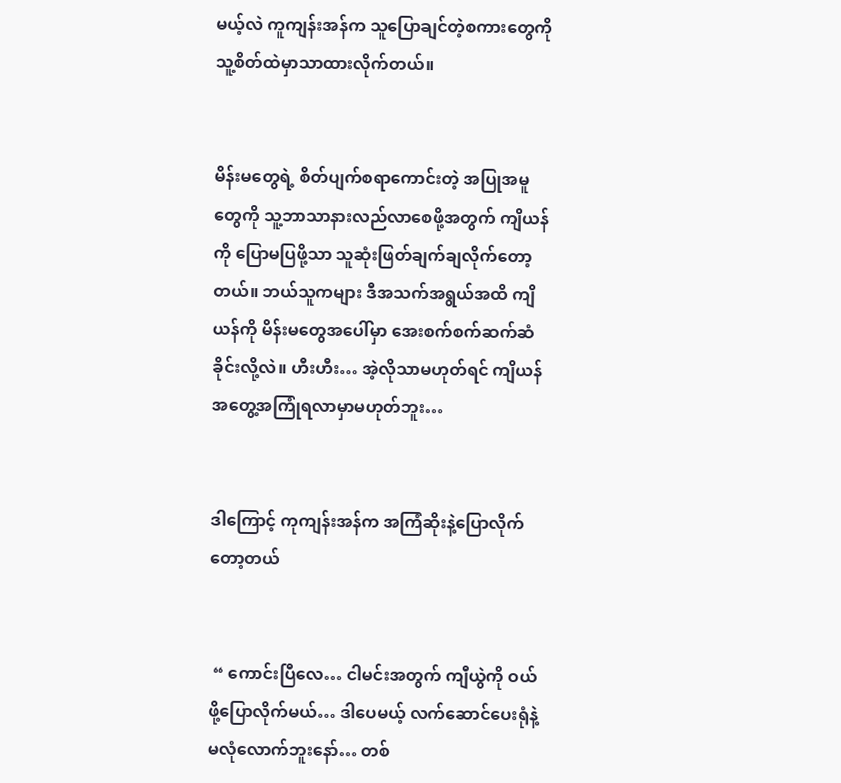မယ့်လဲ ကူကျန်းအန်က သူပြောချင်တဲ့စကားတွေကို သူ့စိတ်ထဲမှာသာထားလိုက်တယ်။


မိန်းမတွေရဲ့ စိတ်ပျက်စရာကောင်းတဲ့ အပြုအမူတွေကို သူ့ဘာသာနားလည်လာစေဖို့အတွက် ကျိယန်ကို ပြောမပြဖို့သာ သူဆုံးဖြတ်ချက်ချလိုက်တော့တယ်။ ဘယ်သူကများ ဒီအသက်အရွယ်အထိ ကျိယန်ကို မိန်းမတွေအပေါ်မှာ အေးစက်စက်ဆက်ဆံခိုင်းလို့လဲ။ ဟီးဟီး… အဲ့လိုသာမဟုတ်ရင် ကျိယန် အတွေ့အကြုံရလာမှာမဟုတ်ဘူး…


ဒါကြောင့် ကုကျန်းအန်က အကြံဆိုးနဲ့ပြောလိုက်တော့တယ်


 “ ကောင်းပြီလေ… ငါမင်းအတွက် ကျီယွဲကို ဝယ်ဖို့ပြောလိုက်မယ်… ဒါပေမယ့် လက်ဆောင်ပေးရုံနဲ့ မလုံလောက်ဘူးနော်… တစ်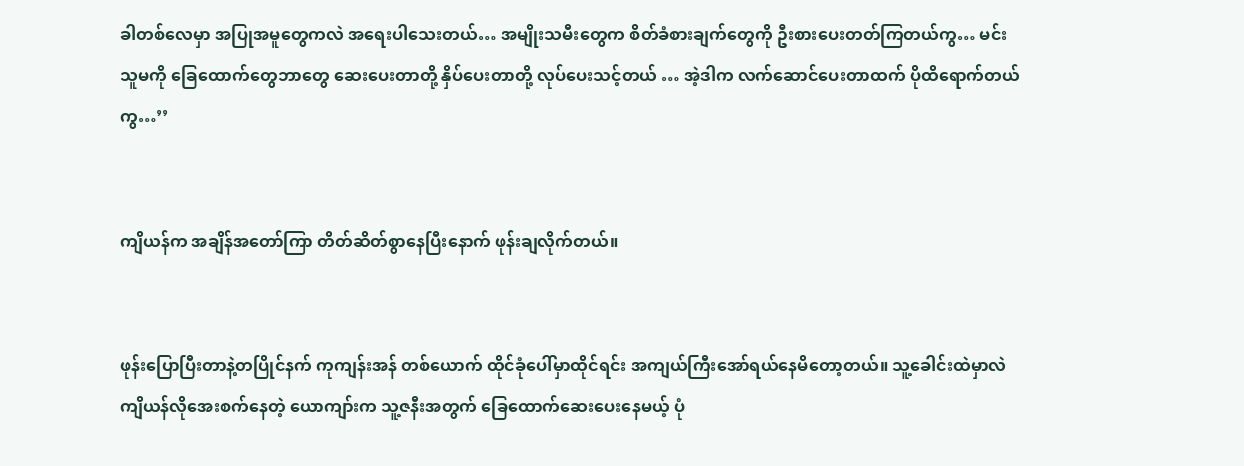ခါတစ်လေမှာ အပြုအမူတွေကလဲ အရေးပါသေးတယ်… အမျိုးသမီးတွေက စိတ်ခံစားချက်တွေကို ဦးစားပေးတတ်ကြတယ်ကွ… မင်း သူမကို ခြေထောက်တွေဘာတွေ ဆေးပေးတာတို့ နှိပ်ပေးတာတို့ လုပ်ပေးသင့်တယ် … အဲ့ဒါက လက်ဆောင်ပေးတာထက် ပိုထိရောက်တယ်ကွ…’’


ကျိယန်က အချိန်အတော်ကြာ တိတ်ဆိတ်စွာနေပြီးနောက် ဖုန်းချလိုက်တယ်။


ဖုန်းပြောပြီးတာနဲ့တပြိုင်နက် ကုကျန်းအန် တစ်ယောက် ထိုင်ခုံပေါ်မှာထိုင်ရင်း အကျယ်ကြီးအော်ရယ်နေမိတော့တယ်။ သူ့ခေါင်းထဲမှာလဲ ကျိယန်လိုအေးစက်နေတဲ့ ယောကျာ်းက သူ့ဇနီးအတွက် ခြေထောက်ဆေးပေးနေမယ့် ပုံ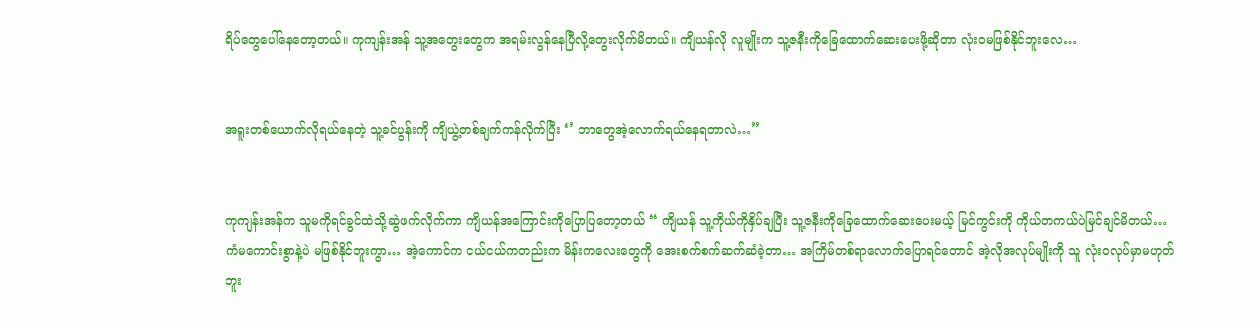ရိပ်တွေပေါ်နေတော့တယ်။ ကုကျန်းအန် သူ့အတွေးတွေက အရမ်းလွန်နေပြီလို့တွေးလိုက်မိတယ်။ ကျိယန်လို လူမျိုးက သူ့ဇနီးကိုခြေထောက်ဆေးပေးဖို့ဆိုတာ လုံးဝမဖြစ်နိုင်ဘူးလေ…


အရူးတစ်ယောက်လိုရယ်နေတဲ့ သူ့ခင်ပွန်းကို ကျိယွဲ့တစ်ချက်ကန်လိုက်ပြီး ‘’ ဘာတွေအဲ့လောက်ရယ်နေရတာလဲ…’’


ကုကျန်းအန်က သူမကိုရင်ခွင်ထဲသို့ဆွဲဖက်လိုက်ကာ ကျိယန်အကြောင်းကိုပြောပြတော့တယ် “ ကျိယန် သူ့ကိုယ်ကိုနှိပ်ချပြီး သူ့ဇနီးကိုခြေထောက်ဆေးပေးမယ့် မြင်ကွင်းကို ကိုယ်တကယ်ပဲမြင်ချင်မိတယ်… ကံမကောင်းစွာနဲ့ပဲ မဖြစ်နိုင်ဘူးကွာ… အဲ့ကောင်က ငယ်ငယ်ကတည်းက မိန်းကလေးတွေကို အေးစက်စက်ဆက်ဆံခဲ့တာ… အကြိမ်တစ်ရာလောက်ပြောရင်တောင် အဲ့လိုအလုပ်မျိုးကို သူ လုံးဝလုပ်မှာမဟုတ်ဘူး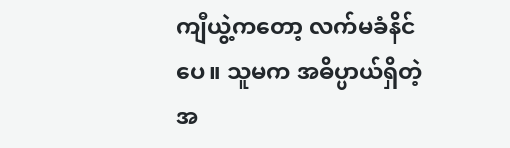ကျီယွဲ့ကတော့ လက်မခံနိင်ပေ။ သူမက အဓိပ္ပာယ်ရှိတဲ့ အ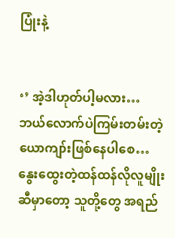ပြုံးနဲ့


‘’ အဲ့ဒါဟုတ်ပါ့မလား… ဘယ်လောက်ပဲကြမ်းတမ်းတဲ့ ယောကျာ်းဖြစ်နေပါစေ… နွေးထွေးတဲ့ထန်ထန်လိုလူမျိုးဆီမှာတော့ သူတို့တွေ အရည်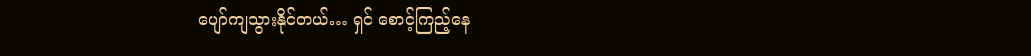ပျော်ကျသွားနိုင်တယ်… ရှင် စောင့်ကြည့်နေ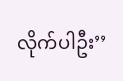လိုက်ပါဦး’’